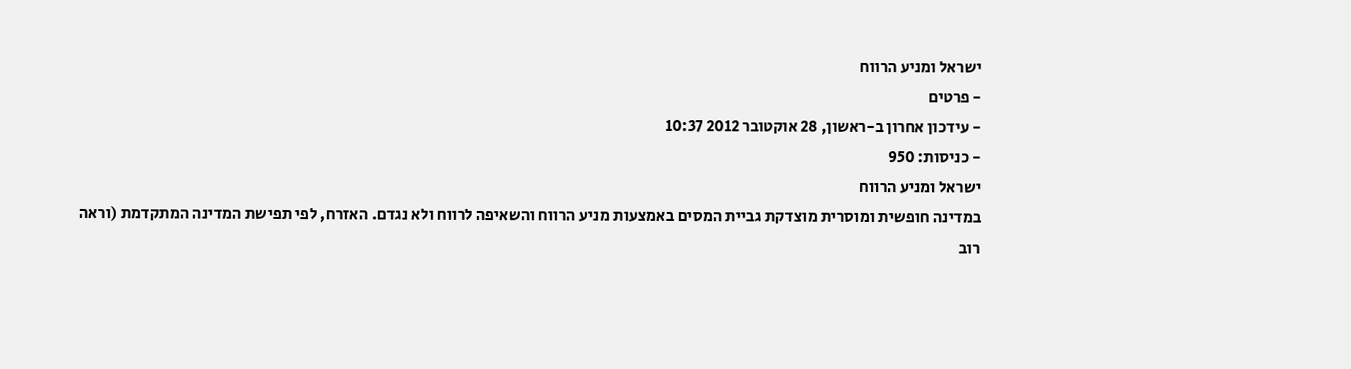ישראל ומניע הרווח
- פרטים
- עידכון אחרון ב-ראשון, 28 אוקטובר 2012 10:37
- כניסות: 950
ישראל ומניע הרווח
במדינה חופשית ומוסרית מוצדקת גביית המסים באמצעות מניע הרווח והשאיפה לרווח ולא נגדם. האזרח, לפי תפישת המדינה המתקדמת (וראה רוב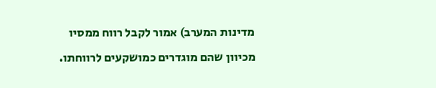מדינות המערב) אמור לקבל רווח ממסיו מכיוון שהם מוגדרים כמושקעים לרווחתו.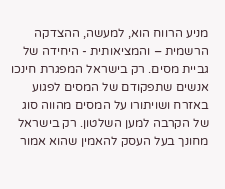מניע הרווח הוא, למעשה, ההצדקה הרשמית – והמציאותית - היחידה של גביית מסים. רק בישראל המפגרת חינכו אנשים שתפקודם של המסים לפגוע באזרח ושויתורו על המסים מהווה סוג של הקרבה למען השלטון. רק בישראל מחונך בעל העסק להאמין שהוא אמור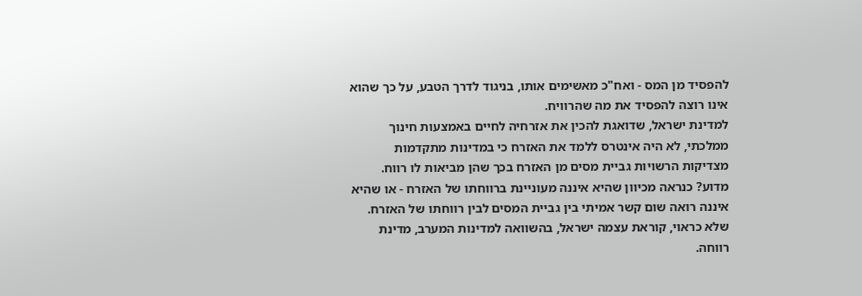להפסיד מן המס - ואח"כ מאשימים אותו, בניגוד לדרך הטבע, על כך שהוא אינו רוצה להפסיד את מה שהרוויח.
למדינת ישראל, שדואגת להכין את אזרחיה לחיים באמצעות חינוך ממלכתי, לא היה אינטרס ללמד את האזרח כי במדינות מתקדמות מצדיקות הרשויות גביית מסים מן האזרח בכך שהן מביאות לו רווח. מדוע? כנראה מכיוון שהיא איננה מעוניינת ברווחתו של האזרח - או שהיא איננה רואה שום קשר אמיתי בין גביית המסים לבין רווחתו של האזרח.
שלא כראוי, קוראת עצמה ישראל, בהשוואה למדינות המערב, מדינת רווחה.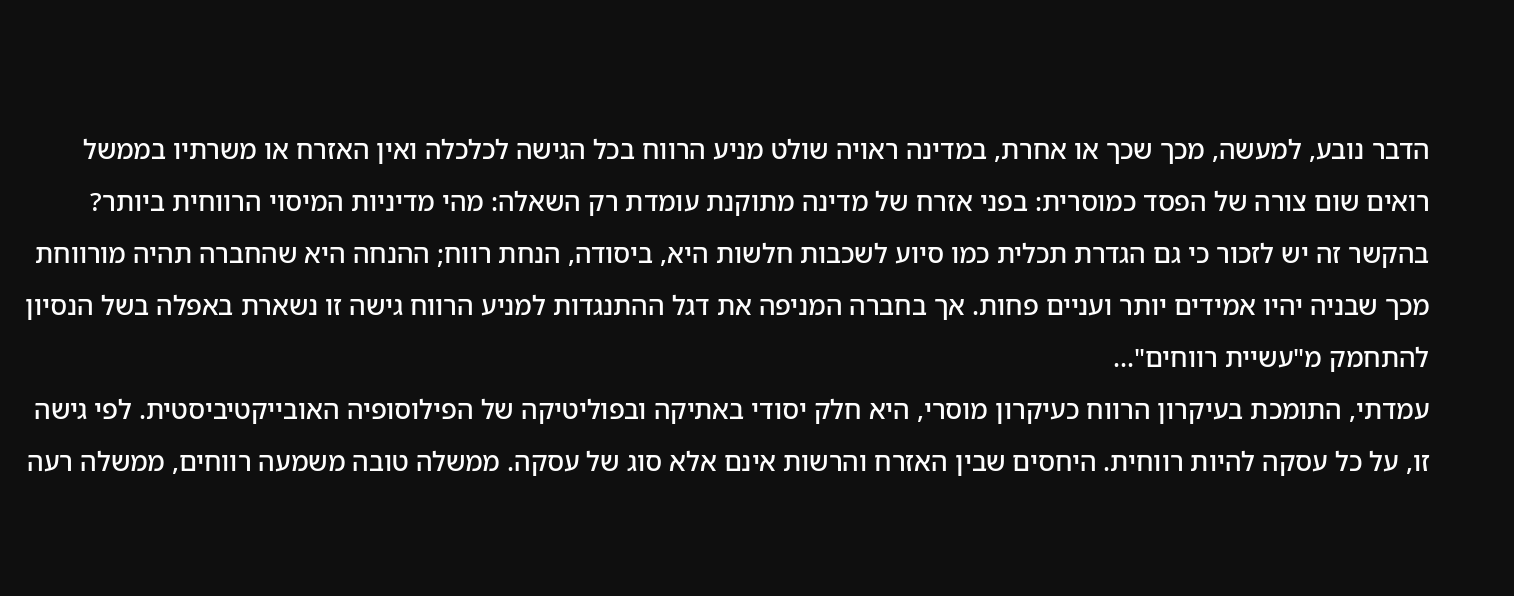הדבר נובע, למעשה, מכך שכך או אחרת, במדינה ראויה שולט מניע הרווח בכל הגישה לכלכלה ואין האזרח או משרתיו בממשל רואים שום צורה של הפסד כמוסרית: בפני אזרח של מדינה מתוקנת עומדת רק השאלה: מהי מדיניות המיסוי הרווחית ביותר?
בהקשר זה יש לזכור כי גם הגדרת תכלית כמו סיוע לשכבות חלשות היא, ביסודה, הנחת רווח; ההנחה היא שהחברה תהיה מורווחת מכך שבניה יהיו אמידים יותר ועניים פחות. אך בחברה המניפה את דגל ההתנגדות למניע הרווח גישה זו נשארת באפלה בשל הנסיון להתחמק מ"עשיית רווחים"...
עמדתי, התומכת בעיקרון הרווח כעיקרון מוסרי, היא חלק יסודי באתיקה ובפוליטיקה של הפילוסופיה האובייקטיביסטית. לפי גישה זו, על כל עסקה להיות רווחית. היחסים שבין האזרח והרשות אינם אלא סוג של עסקה. ממשלה טובה משמעה רווחים, ממשלה רעה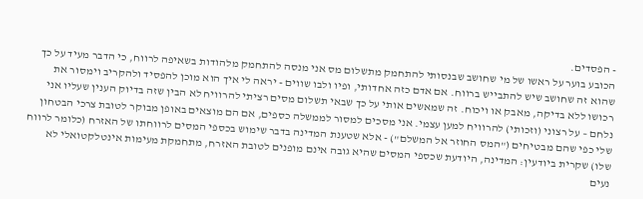- הפסדים.
הכובע בוער על ראשו של מי שחושב שבנסותי להתחמק מתשלום מס אני מנסה להתחמק מלהודות בשאיפה לרווח, כי הדבר מעיד על כך שהוא זה שחושב שיש להתבייש ברווח. אם אדם כזה אחדותי, ופיו ולבו שווים - יראה לי איך הוא מוכן להפסיד ולהקריב וימסור את רכושו ללא בדיקה, מאבק או ויכוח. זה שמאשים אותי על כך שבאי תשלום מסים רציתי להרוויח לא הבין שזה בדיוק הענין שעליו אני נלחם – על רצוני (וזכותי) להרוויח למען עצמי. אני מסכים למסור לממשלה כספים, אם הם מוצאים באופן מבוקר לטובת צרכי הבטחון שלי כפי שהם מבטיחים ("המס החוזר אל המשלם") - אלא שטענת המדינה בדבר שימוש בכספי המסים לרווחתו של האזרח (כלומר לרווח שלו) שקרית ביודעין: המדינה, היודעת שכספי המסים שהיא גובה אינם מופנים לטובת האזרח, מתחמקת מעימות אינטלקטואלי לא נעים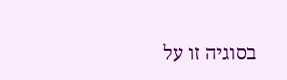בסוגיה זו על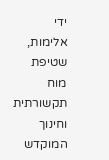ידי אלימות, שטיפת מוח תקשורתית וחינוך המוקדש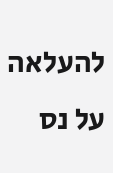להעלאה על נס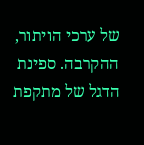של ערכי הויתור, ההקרבה. ספינת הדגל של מתקפת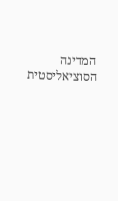המדינה הסוציאליסטית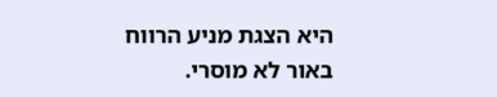היא הצגת מניע הרווח באור לא מוסרי.